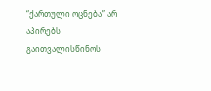“ქართული ოცნება” არ აპირებს გაითვალისწინოს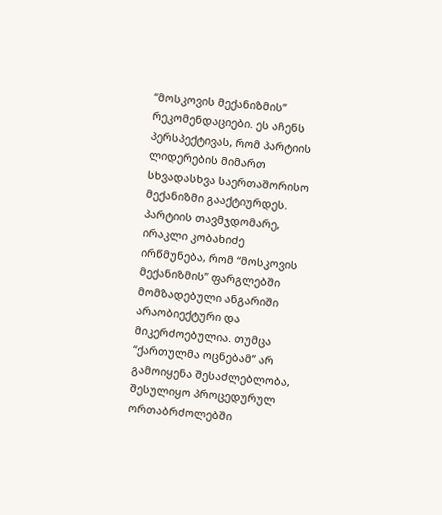“მოსკოვის მექანიზმის” რეკომენდაციები. ეს აჩენს პერსპექტივას, რომ პარტიის ლიდერების მიმართ სხვადასხვა საერთაშორისო მექანიზმი გააქტიურდეს.
პარტიის თავმჯდომარე, ირაკლი კობახიძე ირწმუნება, რომ “მოსკოვის მექანიზმის” ფარგლებში მომზადებული ანგარიში არაობიექტური და მიკერძოებულია. თუმცა “ქართულმა ოცნებამ” არ გამოიყენა შესაძლებლობა, შესულიყო პროცედურულ ორთაბრძოლებში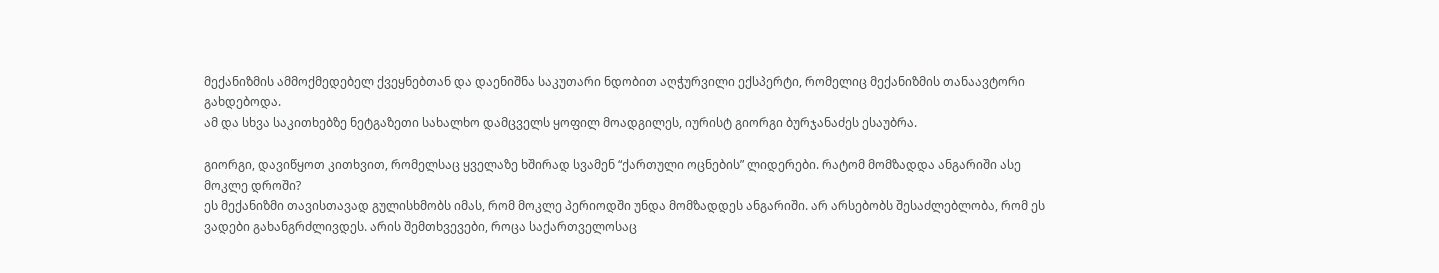მექანიზმის ამმოქმედებელ ქვეყნებთან და დაენიშნა საკუთარი ნდობით აღჭურვილი ექსპერტი, რომელიც მექანიზმის თანაავტორი გახდებოდა.
ამ და სხვა საკითხებზე ნეტგაზეთი სახალხო დამცველს ყოფილ მოადგილეს, იურისტ გიორგი ბურჯანაძეს ესაუბრა.

გიორგი, დავიწყოთ კითხვით, რომელსაც ყველაზე ხშირად სვამენ “ქართული ოცნების” ლიდერები. რატომ მომზადდა ანგარიში ასე მოკლე დროში?
ეს მექანიზმი თავისთავად გულისხმობს იმას, რომ მოკლე პერიოდში უნდა მომზადდეს ანგარიში. არ არსებობს შესაძლებლობა, რომ ეს ვადები გახანგრძლივდეს. არის შემთხვევები, როცა საქართველოსაც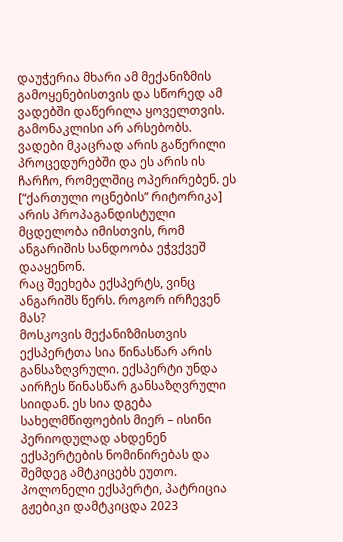დაუჭერია მხარი ამ მექანიზმის გამოყენებისთვის და სწორედ ამ ვადებში დაწერილა ყოველთვის. გამონაკლისი არ არსებობს.
ვადები მკაცრად არის გაწერილი პროცედურებში და ეს არის ის ჩარჩო, რომელშიც ოპერირებენ. ეს [“ქართული ოცნების” რიტორიკა] არის პროპაგანდისტული მცდელობა იმისთვის, რომ ანგარიშის სანდოობა ეჭვქვეშ დააყენონ.
რაც შეეხება ექსპერტს, ვინც ანგარიშს წერს. როგორ ირჩევენ მას?
მოსკოვის მექანიზმისთვის ექსპერტთა სია წინასწარ არის განსაზღვრული. ექსპერტი უნდა აირჩეს წინასწარ განსაზღვრული სიიდან. ეს სია დგება სახელმწიფოების მიერ – ისინი პერიოდულად ახდენენ ექსპერტების ნომინირებას და შემდეგ ამტკიცებს ეუთო. პოლონელი ექსპერტი, პატრიცია გჟებიკი დამტკიცდა 2023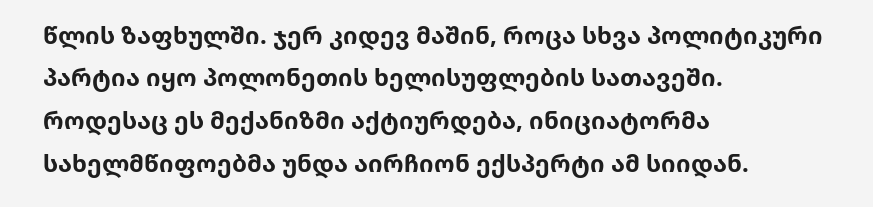წლის ზაფხულში. ჯერ კიდევ მაშინ, როცა სხვა პოლიტიკური პარტია იყო პოლონეთის ხელისუფლების სათავეში.
როდესაც ეს მექანიზმი აქტიურდება, ინიციატორმა სახელმწიფოებმა უნდა აირჩიონ ექსპერტი ამ სიიდან.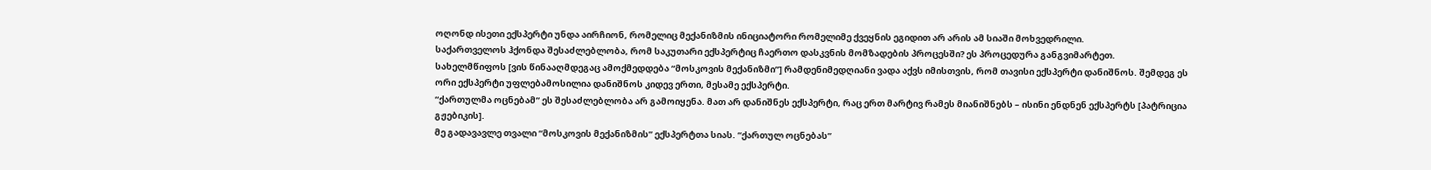ოღონდ ისეთი ექსპერტი უნდა აირჩიონ, რომელიც მექანიზმის ინიციატორი რომელიმე ქვეყნის ეგიდით არ არის ამ სიაში მოხვედრილი.
საქართველოს ჰქონდა შესაძლებლობა, რომ საკუთარი ექსპერტიც ჩაერთო დასკვნის მომზადების პროცესში? ეს პროცედურა განგვიმარტეთ.
სახელმწიფოს [ვის წინააღმდეგაც ამოქმედდება “მოსკოვის მექანიზმი”] რამდენიმედღიანი ვადა აქვს იმისთვის, რომ თავისი ექსპერტი დანიშნოს. შემდეგ ეს ორი ექსპერტი უფლებამოსილია დანიშნოს კიდევ ერთი, მესამე ექსპერტი.
“ქართულმა ოცნებამ” ეს შესაძლებლობა არ გამოიყენა. მათ არ დანიშნეს ექსპერტი, რაც ერთ მარტივ რამეს მიანიშნებს – ისინი ენდნენ ექსპერტს [პატრიცია გჟებიკის].
მე გადავავლე თვალი “მოსკოვის მექანიზმის” ექსპერტთა სიას. “ქართულ ოცნებას”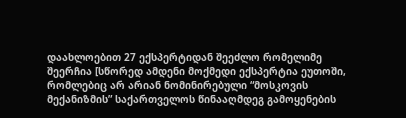დაახლოებით 27 ექსპერტიდან შეეძლო რომელიმე შეერჩია [სწორედ ამდენი მოქმედი ექსპერტია ეუთოში, რომლებიც არ არიან ნომინირებული “მოსკოვის მექანიზმის” საქართველოს წინააღმდეგ გამოყენების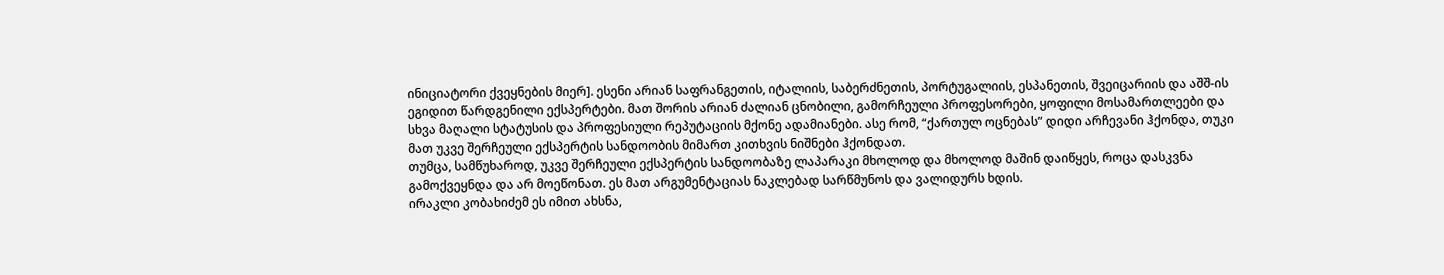ინიციატორი ქვეყნების მიერ]. ესენი არიან საფრანგეთის, იტალიის, საბერძნეთის, პორტუგალიის, ესპანეთის, შვეიცარიის და აშშ-ის ეგიდით წარდგენილი ექსპერტები. მათ შორის არიან ძალიან ცნობილი, გამორჩეული პროფესორები, ყოფილი მოსამართლეები და სხვა მაღალი სტატუსის და პროფესიული რეპუტაციის მქონე ადამიანები. ასე რომ, “ქართულ ოცნებას” დიდი არჩევანი ჰქონდა, თუკი მათ უკვე შერჩეული ექსპერტის სანდოობის მიმართ კითხვის ნიშნები ჰქონდათ.
თუმცა, სამწუხაროდ, უკვე შერჩეული ექსპერტის სანდოობაზე ლაპარაკი მხოლოდ და მხოლოდ მაშინ დაიწყეს, როცა დასკვნა გამოქვეყნდა და არ მოეწონათ. ეს მათ არგუმენტაციას ნაკლებად სარწმუნოს და ვალიდურს ხდის.
ირაკლი კობახიძემ ეს იმით ახსნა,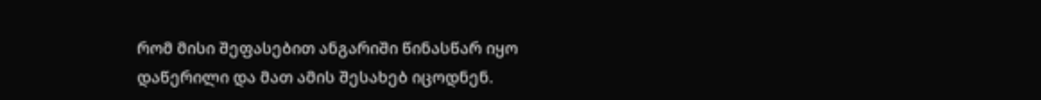რომ მისი შეფასებით ანგარიში წინასწარ იყო დაწერილი და მათ ამის შესახებ იცოდნენ.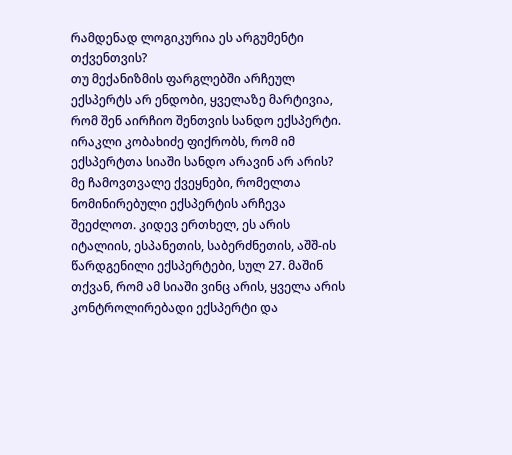რამდენად ლოგიკურია ეს არგუმენტი თქვენთვის?
თუ მექანიზმის ფარგლებში არჩეულ ექსპერტს არ ენდობი, ყველაზე მარტივია, რომ შენ აირჩიო შენთვის სანდო ექსპერტი. ირაკლი კობახიძე ფიქრობს, რომ იმ ექსპერტთა სიაში სანდო არავინ არ არის? მე ჩამოვთვალე ქვეყნები, რომელთა ნომინირებული ექსპერტის არჩევა შეეძლოთ. კიდევ ერთხელ, ეს არის იტალიის, ესპანეთის, საბერძნეთის, აშშ-ის წარდგენილი ექსპერტები, სულ 27. მაშინ თქვან, რომ ამ სიაში ვინც არის, ყველა არის კონტროლირებადი ექსპერტი და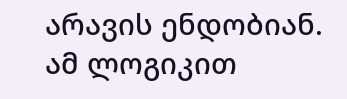არავის ენდობიან.
ამ ლოგიკით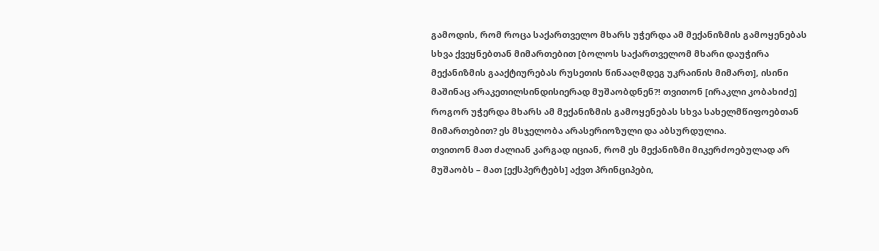გამოდის, რომ როცა საქართველო მხარს უჭერდა ამ მექანიზმის გამოყენებას სხვა ქვეყნებთან მიმართებით [ბოლოს საქართველომ მხარი დაუჭირა მექანიზმის გააქტიურებას რუსეთის წინააღმდეგ უკრაინის მიმართ], ისინი მაშინაც არაკეთილსინდისიერად მუშაობდნენ?! თვითონ [ირაკლი კობახიძე] როგორ უჭერდა მხარს ამ მექანიზმის გამოყენებას სხვა სახელმწიფოებთან მიმართებით? ეს მსჯელობა არასერიოზული და აბსურდულია.
თვითონ მათ ძალიან კარგად იციან, რომ ეს მექანიზმი მიკერძოებულად არ მუშაობს – მათ [ექსპერტებს] აქვთ პრინციპები,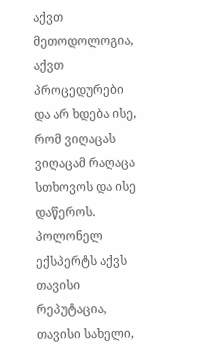აქვთ მეთოდოლოგია, აქვთ პროცედურები და არ ხდება ისე, რომ ვიღაცას ვიღაცამ რაღაცა სთხოვოს და ისე დაწეროს.
პოლონელ ექსპერტს აქვს თავისი რეპუტაცია, თავისი სახელი,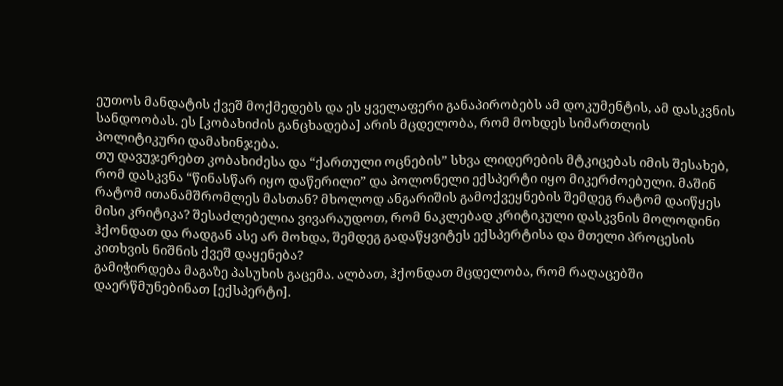ეუთოს მანდატის ქვეშ მოქმედებს და ეს ყველაფერი განაპირობებს ამ დოკუმენტის, ამ დასკვნის სანდოობას. ეს [კობახიძის განცხადება] არის მცდელობა, რომ მოხდეს სიმართლის პოლიტიკური დამახინჯება.
თუ დავუჯერებთ კობახიძესა და “ქართული ოცნების” სხვა ლიდერების მტკიცებას იმის შესახებ, რომ დასკვნა “წინასწარ იყო დაწერილი” და პოლონელი ექსპერტი იყო მიკერძოებული. მაშინ რატომ ითანამშრომლეს მასთან? მხოლოდ ანგარიშის გამოქვეყნების შემდეგ რატომ დაიწყეს მისი კრიტიკა? შესაძლებელია ვივარაუდოთ, რომ ნაკლებად კრიტიკული დასკვნის მოლოდინი ჰქონდათ და რადგან ასე არ მოხდა, შემდეგ გადაწყვიტეს ექსპერტისა და მთელი პროცესის კითხვის ნიშნის ქვეშ დაყენება?
გამიჭირდება მაგაზე პასუხის გაცემა. ალბათ, ჰქონდათ მცდელობა, რომ რაღაცებში დაერწმუნებინათ [ექსპერტი].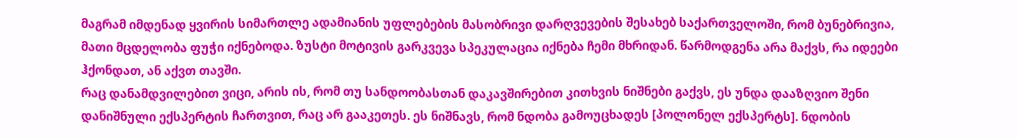მაგრამ იმდენად ყვირის სიმართლე ადამიანის უფლებების მასობრივი დარღვევების შესახებ საქართველოში, რომ ბუნებრივია, მათი მცდელობა ფუჭი იქნებოდა. ზუსტი მოტივის გარკვევა სპეკულაცია იქნება ჩემი მხრიდან. წარმოდგენა არა მაქვს, რა იდეები ჰქონდათ, ან აქვთ თავში.
რაც დანამდვილებით ვიცი, არის ის, რომ თუ სანდოობასთან დაკავშირებით კითხვის ნიშნები გაქვს, ეს უნდა დააზღვიო შენი დანიშნული ექსპერტის ჩართვით, რაც არ გააკეთეს. ეს ნიშნავს, რომ ნდობა გამოუცხადეს [პოლონელ ექსპერტს]. ნდობის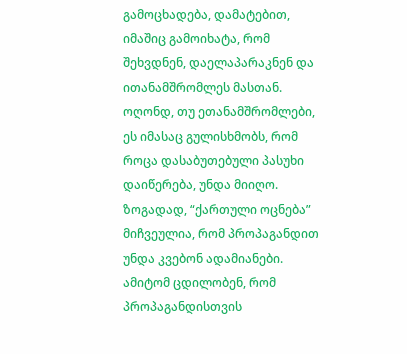გამოცხადება, დამატებით, იმაშიც გამოიხატა, რომ შეხვდნენ, დაელაპარაკნენ და ითანამშრომლეს მასთან. ოღონდ, თუ ეთანამშრომლები, ეს იმასაც გულისხმობს, რომ როცა დასაბუთებული პასუხი დაიწერება, უნდა მიიღო.
ზოგადად, “ქართული ოცნება” მიჩვეულია, რომ პროპაგანდით უნდა კვებონ ადამიანები. ამიტომ ცდილობენ, რომ პროპაგანდისთვის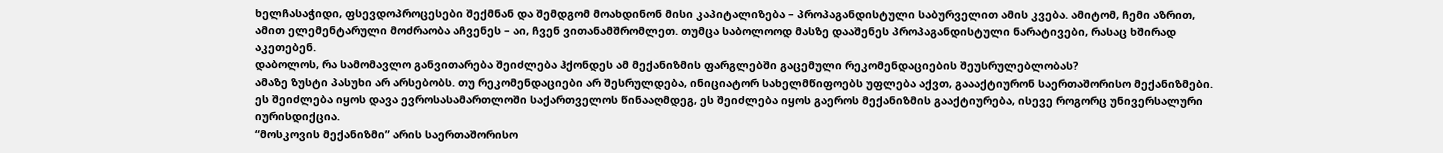ხელჩასაჭიდი, ფსევდოპროცესები შექმნან და შემდგომ მოახდინონ მისი კაპიტალიზება – პროპაგანდისტული საბურველით ამის კვება. ამიტომ, ჩემი აზრით, ამით ელემენტარული მოძრაობა აჩვენეს – აი, ჩვენ ვითანამშრომლეთ. თუმცა საბოლოოდ მასზე დააშენეს პროპაგანდისტული ნარატივები, რასაც ხშირად აკეთებენ.
დაბოლოს, რა სამომავლო განვითარება შეიძლება ჰქონდეს ამ მექანიზმის ფარგლებში გაცემული რეკომენდაციების შეუსრულებლობას?
ამაზე ზუსტი პასუხი არ არსებობს. თუ რეკომენდაციები არ შესრულდება, ინიციატორ სახელმწიფოებს უფლება აქვთ, გაააქტიურონ საერთაშორისო მექანიზმები. ეს შეიძლება იყოს დავა ევროსასამართლოში საქართველოს წინააღმდეგ, ეს შეიძლება იყოს გაეროს მექანიზმის გააქტიურება, ისევე როგორც უნივერსალური იურისდიქცია.
“მოსკოვის მექანიზმი” არის საერთაშორისო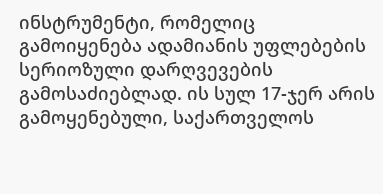ინსტრუმენტი, რომელიც გამოიყენება ადამიანის უფლებების სერიოზული დარღვევების გამოსაძიებლად. ის სულ 17-ჯერ არის გამოყენებული, საქართველოს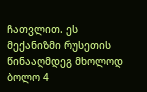ჩათვლით. ეს მექანიზმი რუსეთის წინააღმდეგ მხოლოდ ბოლო 4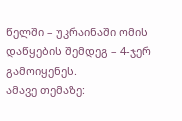წელში – უკრაინაში ომის დაწყების შემდეგ – 4-ჯერ გამოიყენეს.
ამავე თემაზე: